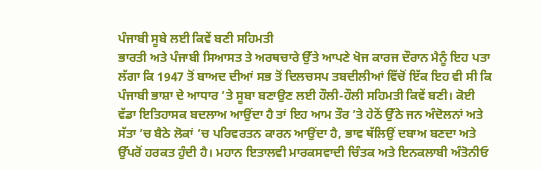ਪੰਜਾਬੀ ਸੂਬੇ ਲਈ ਕਿਵੇਂ ਬਣੀ ਸਹਿਮਤੀ
ਭਾਰਤੀ ਅਤੇ ਪੰਜਾਬੀ ਸਿਆਸਤ ਤੇ ਅਰਥਚਾਰੇ ਉੱਤੇ ਆਪਣੇ ਖੋਜ ਕਾਰਜ ਦੌਰਾਨ ਮੈਨੂੰ ਇਹ ਪਤਾ ਲੱਗਾ ਕਿ 1947 ਤੋਂ ਬਾਅਦ ਦੀਆਂ ਸਭ ਤੋਂ ਦਿਲਚਸਪ ਤਬਦੀਲੀਆਂ ਵਿੱਚੋਂ ਇੱਕ ਇਹ ਵੀ ਸੀ ਕਿ ਪੰਜਾਬੀ ਭਾਸ਼ਾ ਦੇ ਆਧਾਰ ’ਤੇ ਸੂਬਾ ਬਣਾਉਣ ਲਈ ਹੌਲੀ-ਹੌਲੀ ਸਹਿਮਤੀ ਕਿਵੇਂ ਬਣੀ। ਕੋਈ ਵੱਡਾ ਇਤਿਹਾਸਕ ਬਦਲਾਅ ਆਉਂਦਾ ਹੈ ਤਾਂ ਇਹ ਆਮ ਤੌਰ ’ਤੇ ਹੇਠੋਂ ਉੱਠੇ ਜਨ ਅੰਦੋਲਨਾਂ ਅਤੇ ਸੱਤਾ ’ਚ ਬੈਠੇ ਲੋਕਾਂ ’ਚ ਪਰਿਵਰਤਨ ਕਾਰਨ ਆਉਂਦਾ ਹੈ, ਭਾਵ ਥੱਲਿਉਂ ਦਬਾਅ ਬਣਦਾ ਅਤੇ ਉੱਪਰੋਂ ਹਰਕਤ ਹੁੰਦੀ ਹੈ। ਮਹਾਨ ਇਤਾਲਵੀ ਮਾਰਕਸਵਾਦੀ ਚਿੰਤਕ ਅਤੇ ਇਨਕਲਾਬੀ ਅੰਤੋਨੀਓ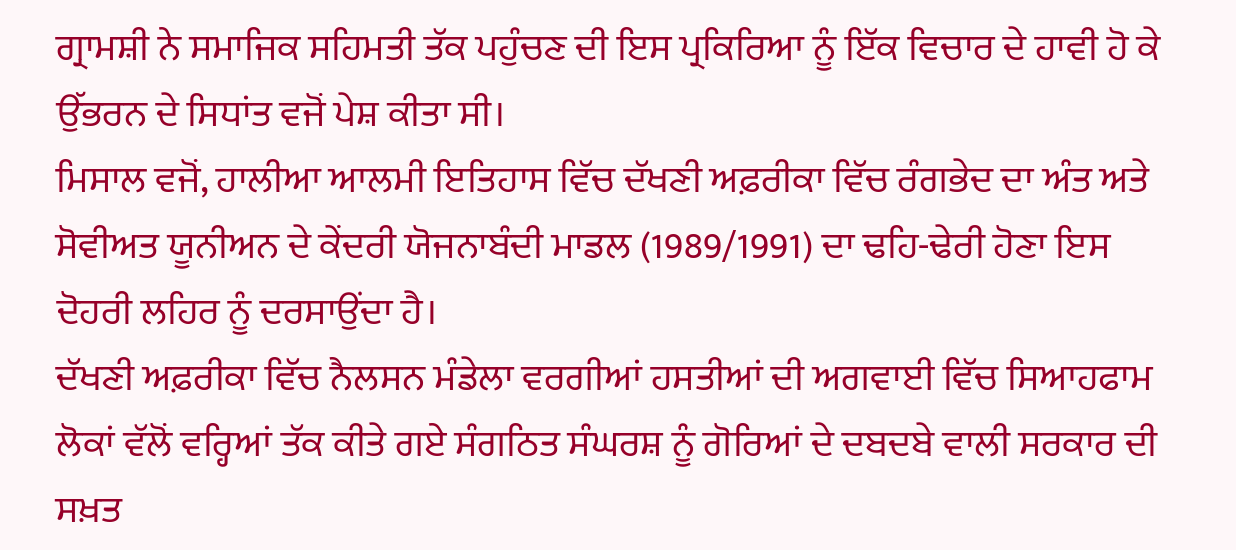ਗ੍ਰਾਮਸ਼ੀ ਨੇ ਸਮਾਜਿਕ ਸਹਿਮਤੀ ਤੱਕ ਪਹੁੰਚਣ ਦੀ ਇਸ ਪ੍ਰਕਿਰਿਆ ਨੂੰ ਇੱਕ ਵਿਚਾਰ ਦੇ ਹਾਵੀ ਹੋ ਕੇ ਉੱਭਰਨ ਦੇ ਸਿਧਾਂਤ ਵਜੋਂ ਪੇਸ਼ ਕੀਤਾ ਸੀ।
ਮਿਸਾਲ ਵਜੋਂ, ਹਾਲੀਆ ਆਲਮੀ ਇਤਿਹਾਸ ਵਿੱਚ ਦੱਖਣੀ ਅਫ਼ਰੀਕਾ ਵਿੱਚ ਰੰਗਭੇਦ ਦਾ ਅੰਤ ਅਤੇ ਸੋਵੀਅਤ ਯੂਨੀਅਨ ਦੇ ਕੇਂਦਰੀ ਯੋਜਨਾਬੰਦੀ ਮਾਡਲ (1989/1991) ਦਾ ਢਹਿ-ਢੇਰੀ ਹੋਣਾ ਇਸ ਦੋਹਰੀ ਲਹਿਰ ਨੂੰ ਦਰਸਾਉਂਦਾ ਹੈ।
ਦੱਖਣੀ ਅਫ਼ਰੀਕਾ ਵਿੱਚ ਨੈਲਸਨ ਮੰਡੇਲਾ ਵਰਗੀਆਂ ਹਸਤੀਆਂ ਦੀ ਅਗਵਾਈ ਵਿੱਚ ਸਿਆਹਫਾਮ ਲੋਕਾਂ ਵੱਲੋਂ ਵਰ੍ਹਿਆਂ ਤੱਕ ਕੀਤੇ ਗਏ ਸੰਗਠਿਤ ਸੰਘਰਸ਼ ਨੂੰ ਗੋਰਿਆਂ ਦੇ ਦਬਦਬੇ ਵਾਲੀ ਸਰਕਾਰ ਦੀ ਸਖ਼ਤ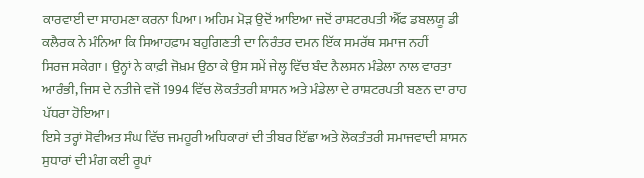ਕਾਰਵਾਈ ਦਾ ਸਾਹਮਣਾ ਕਰਨਾ ਪਿਆ। ਅਹਿਮ ਮੋੜ ਉਦੋਂ ਆਇਆ ਜਦੋਂ ਰਾਸ਼ਟਰਪਤੀ ਐੱਫ ਡਬਲਯੂ ਡੀ ਕਲੈਰਕ ਨੇ ਮੰਨਿਆ ਕਿ ਸਿਆਹਫ਼ਾਮ ਬਹੁਗਿਣਤੀ ਦਾ ਨਿਰੰਤਰ ਦਮਨ ਇੱਕ ਸਮਰੱਥ ਸਮਾਜ ਨਹੀਂ
ਸਿਰਜ ਸਕੇਗਾ। ਉਨ੍ਹਾਂ ਨੇ ਕਾਫ਼ੀ ਜੋਖ਼ਮ ਉਠਾ ਕੇ ਉਸ ਸਮੇਂ ਜੇਲ੍ਹ ਵਿੱਚ ਬੰਦ ਨੈਲਸਨ ਮੰਡੇਲਾ ਨਾਲ ਵਾਰਤਾ
ਆਰੰਭੀ, ਜਿਸ ਦੇ ਨਤੀਜੇ ਵਜੋਂ 1994 ਵਿੱਚ ਲੋਕਤੰਤਰੀ ਸ਼ਾਸਨ ਅਤੇ ਮੰਡੇਲਾ ਦੇ ਰਾਸ਼ਟਰਪਤੀ ਬਣਨ ਦਾ ਰਾਹ ਪੱਧਰਾ ਹੋਇਆ।
ਇਸੇ ਤਰ੍ਹਾਂ ਸੋਵੀਅਤ ਸੰਘ ਵਿੱਚ ਜਮਹੂਰੀ ਅਧਿਕਾਰਾਂ ਦੀ ਤੀਬਰ ਇੱਛਾ ਅਤੇ ਲੋਕਤੰਤਰੀ ਸਮਾਜਵਾਦੀ ਸ਼ਾਸਨ ਸੁਧਾਰਾਂ ਦੀ ਮੰਗ ਕਈ ਰੂਪਾਂ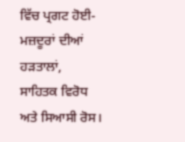ਵਿੱਚ ਪ੍ਰਗਟ ਹੋਈ- ਮਜ਼ਦੂਰਾਂ ਦੀਆਂ ਹੜਤਾਲਾਂ, ਸਾਹਿਤਕ ਵਿਰੋਧ ਅਤੇ ਸਿਆਸੀ ਰੋਸ।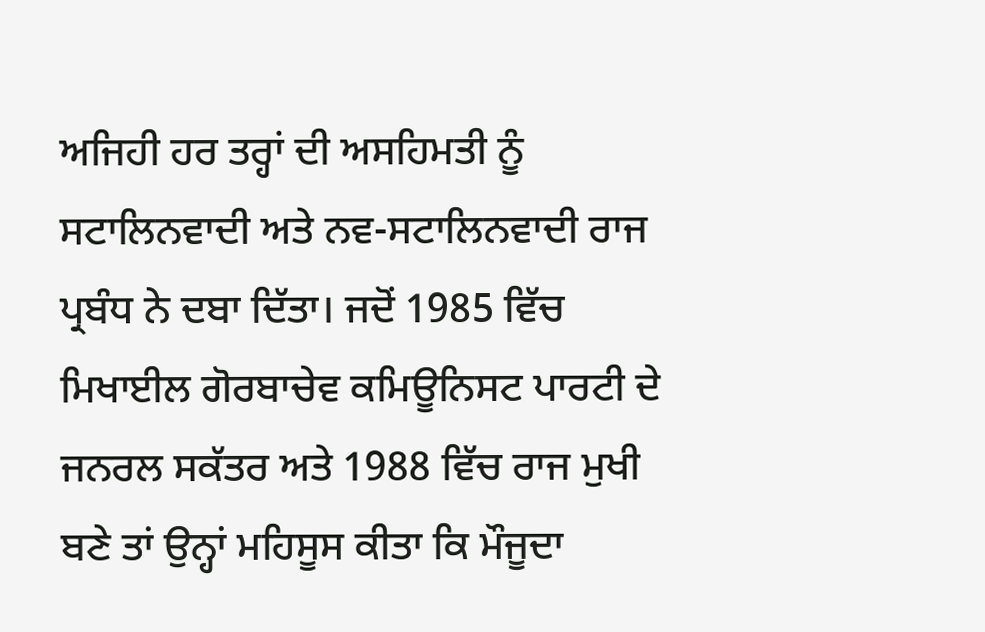ਅਜਿਹੀ ਹਰ ਤਰ੍ਹਾਂ ਦੀ ਅਸਹਿਮਤੀ ਨੂੰ ਸਟਾਲਿਨਵਾਦੀ ਅਤੇ ਨਵ-ਸਟਾਲਿਨਵਾਦੀ ਰਾਜ ਪ੍ਰਬੰਧ ਨੇ ਦਬਾ ਦਿੱਤਾ। ਜਦੋਂ 1985 ਵਿੱਚ ਮਿਖਾਈਲ ਗੋਰਬਾਚੇਵ ਕਮਿਊਨਿਸਟ ਪਾਰਟੀ ਦੇ ਜਨਰਲ ਸਕੱਤਰ ਅਤੇ 1988 ਵਿੱਚ ਰਾਜ ਮੁਖੀ ਬਣੇ ਤਾਂ ਉਨ੍ਹਾਂ ਮਹਿਸੂਸ ਕੀਤਾ ਕਿ ਮੌਜੂਦਾ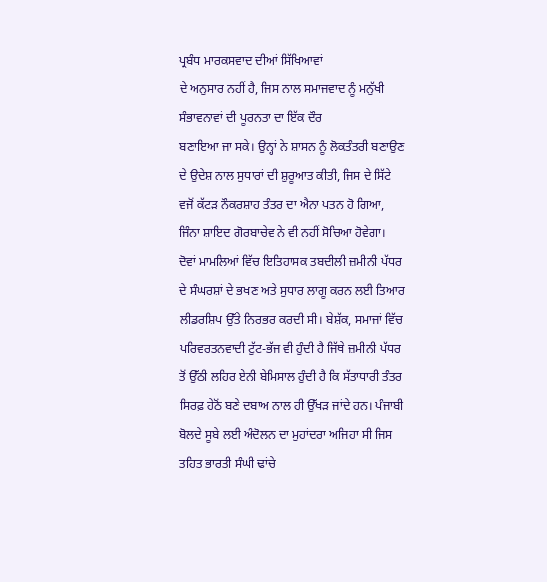ਪ੍ਰਬੰਧ ਮਾਰਕਸਵਾਦ ਦੀਆਂ ਸਿੱਖਿਆਵਾਂ
ਦੇ ਅਨੁਸਾਰ ਨਹੀਂ ਹੈ, ਜਿਸ ਨਾਲ ਸਮਾਜਵਾਦ ਨੂੰ ਮਨੁੱਖੀ ਸੰਭਾਵਨਾਵਾਂ ਦੀ ਪੂਰਨਤਾ ਦਾ ਇੱਕ ਦੌਰ
ਬਣਾਇਆ ਜਾ ਸਕੇ। ਉਨ੍ਹਾਂ ਨੇ ਸ਼ਾਸਨ ਨੂੰ ਲੋਕਤੰਤਰੀ ਬਣਾਉਣ ਦੇ ਉਦੇਸ਼ ਨਾਲ ਸੁਧਾਰਾਂ ਦੀ ਸ਼ੁਰੂਆਤ ਕੀਤੀ, ਜਿਸ ਦੇ ਸਿੱਟੇ ਵਜੋਂ ਕੱਟੜ ਨੌਕਰਸ਼ਾਹ ਤੰਤਰ ਦਾ ਐਨਾ ਪਤਨ ਹੋ ਗਿਆ, ਜਿੰਨਾ ਸ਼ਾਇਦ ਗੋਰਬਾਚੇਵ ਨੇ ਵੀ ਨਹੀਂ ਸੋਚਿਆ ਹੋਵੇਗਾ।
ਦੋਵਾਂ ਮਾਮਲਿਆਂ ਵਿੱਚ ਇਤਿਹਾਸਕ ਤਬਦੀਲੀ ਜ਼ਮੀਨੀ ਪੱਧਰ ਦੇ ਸੰਘਰਸ਼ਾਂ ਦੇ ਭਖਣ ਅਤੇ ਸੁਧਾਰ ਲਾਗੂ ਕਰਨ ਲਈ ਤਿਆਰ ਲੀਡਰਸ਼ਿਪ ਉੱਤੇ ਨਿਰਭਰ ਕਰਦੀ ਸੀ। ਬੇਸ਼ੱਕ, ਸਮਾਜਾਂ ਵਿੱਚ ਪਰਿਵਰਤਨਵਾਦੀ ਟੁੱਟ-ਭੱਜ ਵੀ ਹੁੰਦੀ ਹੈ ਜਿੱਥੇ ਜ਼ਮੀਨੀ ਪੱਧਰ ਤੋਂ ਉੱਠੀ ਲਹਿਰ ਏਨੀ ਬੇਮਿਸਾਲ ਹੁੰਦੀ ਹੈ ਕਿ ਸੱਤਾਧਾਰੀ ਤੰਤਰ ਸਿਰਫ਼ ਹੇਠੋਂ ਬਣੇ ਦਬਾਅ ਨਾਲ ਹੀ ਉੱਖੜ ਜਾਂਦੇ ਹਨ। ਪੰਜਾਬੀ ਬੋਲਦੇ ਸੂਬੇ ਲਈ ਅੰਦੋਲਨ ਦਾ ਮੁਹਾਂਦਰਾ ਅਜਿਹਾ ਸੀ ਜਿਸ ਤਹਿਤ ਭਾਰਤੀ ਸੰਘੀ ਢਾਂਚੇ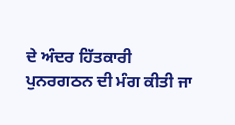ਦੇ ਅੰਦਰ ਹਿੱਤਕਾਰੀ ਪੁਨਰਗਠਨ ਦੀ ਮੰਗ ਕੀਤੀ ਜਾ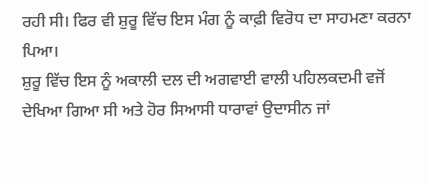ਰਹੀ ਸੀ। ਫਿਰ ਵੀ ਸ਼ੁਰੂ ਵਿੱਚ ਇਸ ਮੰਗ ਨੂੰ ਕਾਫ਼ੀ ਵਿਰੋਧ ਦਾ ਸਾਹਮਣਾ ਕਰਨਾ ਪਿਆ।
ਸ਼ੁਰੂ ਵਿੱਚ ਇਸ ਨੂੰ ਅਕਾਲੀ ਦਲ ਦੀ ਅਗਵਾਈ ਵਾਲੀ ਪਹਿਲਕਦਮੀ ਵਜੋਂ ਦੇਖਿਆ ਗਿਆ ਸੀ ਅਤੇ ਹੋਰ ਸਿਆਸੀ ਧਾਰਾਵਾਂ ਉਦਾਸੀਨ ਜਾਂ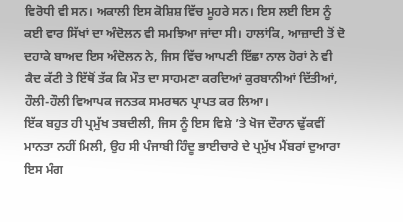ਵਿਰੋਧੀ ਵੀ ਸਨ। ਅਕਾਲੀ ਇਸ ਕੋਸ਼ਿਸ਼ ਵਿੱਚ ਮੂਹਰੇ ਸਨ। ਇਸ ਲਈ ਇਸ ਨੂੰ ਕਈ ਵਾਰ ਸਿੱਖਾਂ ਦਾ ਅੰਦੋਲਨ ਵੀ ਸਮਝਿਆ ਜਾਂਦਾ ਸੀ। ਹਾਲਾਂਕਿ, ਆਜ਼ਾਦੀ ਤੋਂ ਦੋ ਦਹਾਕੇ ਬਾਅਦ ਇਸ ਅੰਦੋਲਨ ਨੇ, ਜਿਸ ਵਿੱਚ ਆਪਣੀ ਇੱਛਾ ਨਾਲ ਹੋਰਾਂ ਨੇ ਵੀ ਕੈਦ ਕੱਟੀ ਤੇ ਇੱਥੋਂ ਤੱਕ ਕਿ ਮੌਤ ਦਾ ਸਾਹਮਣਾ ਕਰਦਿਆਂ ਕੁਰਬਾਨੀਆਂ ਦਿੱਤੀਆਂ, ਹੌਲੀ-ਹੌਲੀ ਵਿਆਪਕ ਜਨਤਕ ਸਮਰਥਨ ਪ੍ਰਾਪਤ ਕਰ ਲਿਆ।
ਇੱਕ ਬਹੁਤ ਹੀ ਪ੍ਰਮੁੱਖ ਤਬਦੀਲੀ, ਜਿਸ ਨੂੰ ਇਸ ਵਿਸ਼ੇ ’ਤੇ ਖੋਜ ਦੌਰਾਨ ਢੁੱਕਵੀਂ ਮਾਨਤਾ ਨਹੀਂ ਮਿਲੀ, ਉਹ ਸੀ ਪੰਜਾਬੀ ਹਿੰਦੂ ਭਾਈਚਾਰੇ ਦੇ ਪ੍ਰਮੁੱਖ ਮੈਂਬਰਾਂ ਦੁਆਰਾ ਇਸ ਮੰਗ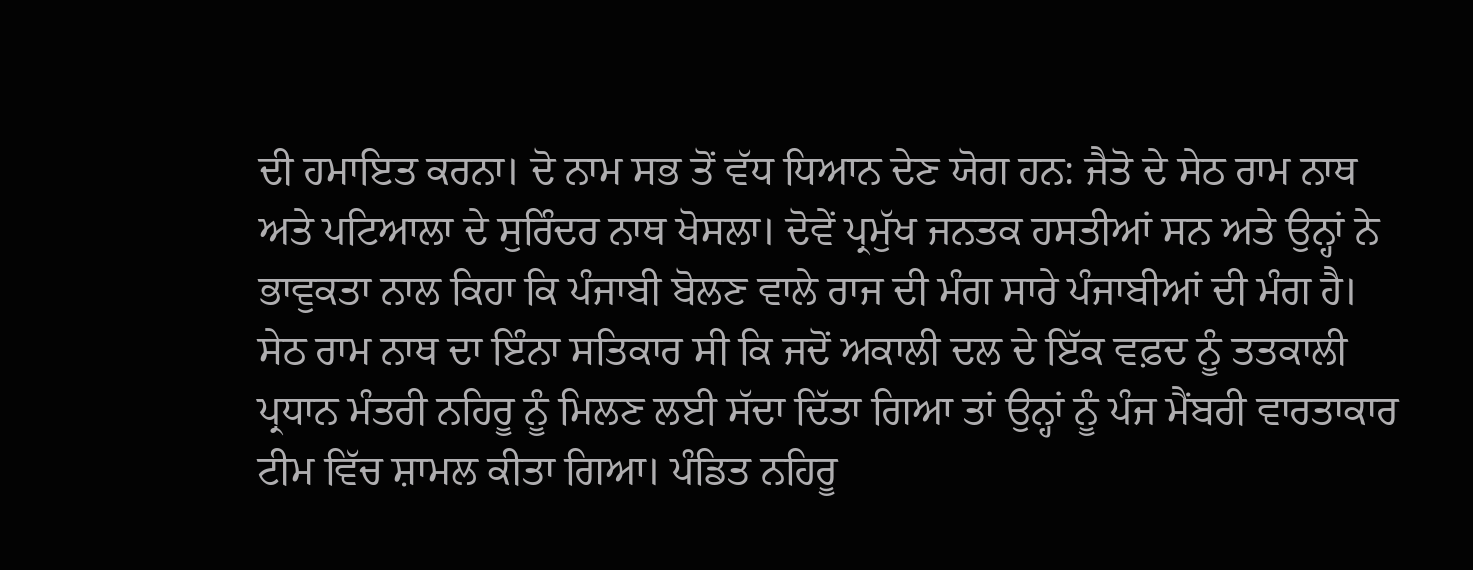ਦੀ ਹਮਾਇਤ ਕਰਨਾ। ਦੋ ਨਾਮ ਸਭ ਤੋਂ ਵੱਧ ਧਿਆਨ ਦੇਣ ਯੋਗ ਹਨ: ਜੈਤੋ ਦੇ ਸੇਠ ਰਾਮ ਨਾਥ ਅਤੇ ਪਟਿਆਲਾ ਦੇ ਸੁਰਿੰਦਰ ਨਾਥ ਖੋਸਲਾ। ਦੋਵੇਂ ਪ੍ਰਮੁੱਖ ਜਨਤਕ ਹਸਤੀਆਂ ਸਨ ਅਤੇ ਉਨ੍ਹਾਂ ਨੇ ਭਾਵੁਕਤਾ ਨਾਲ ਕਿਹਾ ਕਿ ਪੰਜਾਬੀ ਬੋਲਣ ਵਾਲੇ ਰਾਜ ਦੀ ਮੰਗ ਸਾਰੇ ਪੰਜਾਬੀਆਂ ਦੀ ਮੰਗ ਹੈ। ਸੇਠ ਰਾਮ ਨਾਥ ਦਾ ਇੰਨਾ ਸਤਿਕਾਰ ਸੀ ਕਿ ਜਦੋਂ ਅਕਾਲੀ ਦਲ ਦੇ ਇੱਕ ਵਫ਼ਦ ਨੂੰ ਤਤਕਾਲੀ ਪ੍ਰਧਾਨ ਮੰਤਰੀ ਨਹਿਰੂ ਨੂੰ ਮਿਲਣ ਲਈ ਸੱਦਾ ਦਿੱਤਾ ਗਿਆ ਤਾਂ ਉਨ੍ਹਾਂ ਨੂੰ ਪੰਜ ਮੈਂਬਰੀ ਵਾਰਤਾਕਾਰ ਟੀਮ ਵਿੱਚ ਸ਼ਾਮਲ ਕੀਤਾ ਗਿਆ। ਪੰਡਿਤ ਨਹਿਰੂ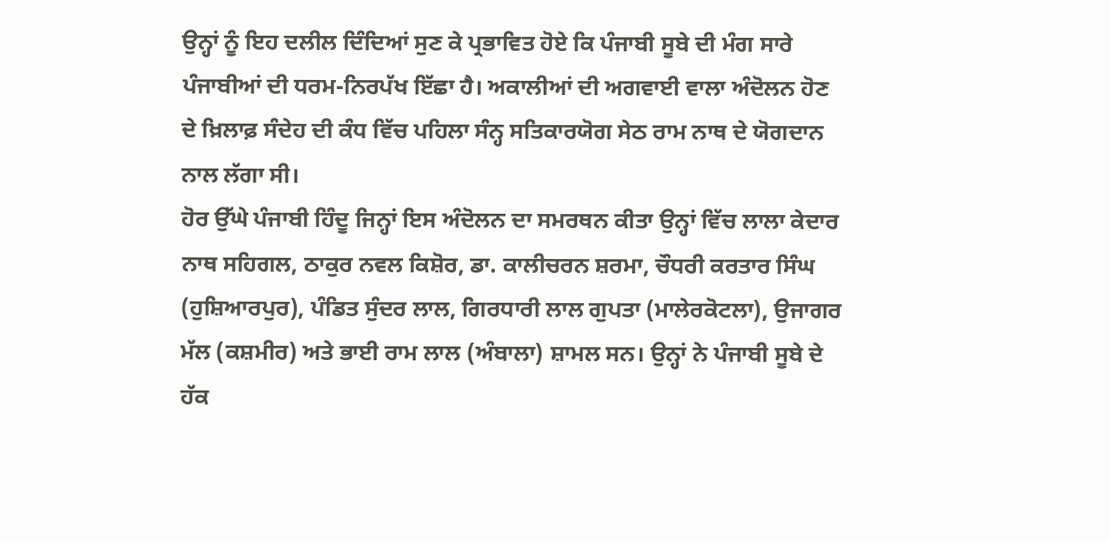ਉਨ੍ਹਾਂ ਨੂੰ ਇਹ ਦਲੀਲ ਦਿੰਦਿਆਂ ਸੁਣ ਕੇ ਪ੍ਰਭਾਵਿਤ ਹੋਏ ਕਿ ਪੰਜਾਬੀ ਸੂਬੇ ਦੀ ਮੰਗ ਸਾਰੇ ਪੰਜਾਬੀਆਂ ਦੀ ਧਰਮ-ਨਿਰਪੱਖ ਇੱਛਾ ਹੈ। ਅਕਾਲੀਆਂ ਦੀ ਅਗਵਾਈ ਵਾਲਾ ਅੰਦੋਲਨ ਹੋਣ ਦੇ ਖ਼ਿਲਾਫ਼ ਸੰਦੇਹ ਦੀ ਕੰਧ ਵਿੱਚ ਪਹਿਲਾ ਸੰਨ੍ਹ ਸਤਿਕਾਰਯੋਗ ਸੇਠ ਰਾਮ ਨਾਥ ਦੇ ਯੋਗਦਾਨ ਨਾਲ ਲੱਗਾ ਸੀ।
ਹੋਰ ਉੱਘੇ ਪੰਜਾਬੀ ਹਿੰਦੂ ਜਿਨ੍ਹਾਂ ਇਸ ਅੰਦੋਲਨ ਦਾ ਸਮਰਥਨ ਕੀਤਾ ਉਨ੍ਹਾਂ ਵਿੱਚ ਲਾਲਾ ਕੇਦਾਰ ਨਾਥ ਸਹਿਗਲ, ਠਾਕੁਰ ਨਵਲ ਕਿਸ਼ੋਰ, ਡਾ. ਕਾਲੀਚਰਨ ਸ਼ਰਮਾ, ਚੌਧਰੀ ਕਰਤਾਰ ਸਿੰਘ (ਹੁਸ਼ਿਆਰਪੁਰ), ਪੰਡਿਤ ਸੁੰਦਰ ਲਾਲ, ਗਿਰਧਾਰੀ ਲਾਲ ਗੁਪਤਾ (ਮਾਲੇਰਕੋਟਲਾ), ਉਜਾਗਰ ਮੱਲ (ਕਸ਼ਮੀਰ) ਅਤੇ ਭਾਈ ਰਾਮ ਲਾਲ (ਅੰਬਾਲਾ) ਸ਼ਾਮਲ ਸਨ। ਉਨ੍ਹਾਂ ਨੇ ਪੰਜਾਬੀ ਸੂਬੇ ਦੇ ਹੱਕ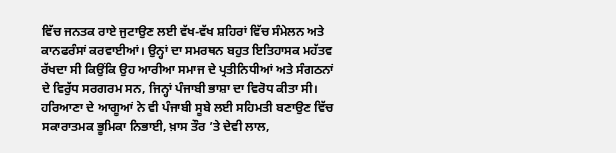ਵਿੱਚ ਜਨਤਕ ਰਾਏ ਜੁਟਾਉਣ ਲਈ ਵੱਖ-ਵੱਖ ਸ਼ਹਿਰਾਂ ਵਿੱਚ ਸੰਮੇਲਨ ਅਤੇ ਕਾਨਫਰੰਸਾਂ ਕਰਵਾਈਆਂ। ਉਨ੍ਹਾਂ ਦਾ ਸਮਰਥਨ ਬਹੁਤ ਇਤਿਹਾਸਕ ਮਹੱਤਵ ਰੱਖਦਾ ਸੀ ਕਿਉਂਕਿ ਉਹ ਆਰੀਆ ਸਮਾਜ ਦੇ ਪ੍ਰਤੀਨਿਧੀਆਂ ਅਤੇ ਸੰਗਠਨਾਂ ਦੇ ਵਿਰੁੱਧ ਸਰਗਰਮ ਸਨ, ਜਿਨ੍ਹਾਂ ਪੰਜਾਬੀ ਭਾਸ਼ਾ ਦਾ ਵਿਰੋਧ ਕੀਤਾ ਸੀ।
ਹਰਿਆਣਾ ਦੇ ਆਗੂਆਂ ਨੇ ਵੀ ਪੰਜਾਬੀ ਸੂਬੇ ਲਈ ਸਹਿਮਤੀ ਬਣਾਉਣ ਵਿੱਚ ਸਕਾਰਾਤਮਕ ਭੂਮਿਕਾ ਨਿਭਾਈ, ਖ਼ਾਸ ਤੌਰ ’ਤੇ ਦੇਵੀ ਲਾਲ,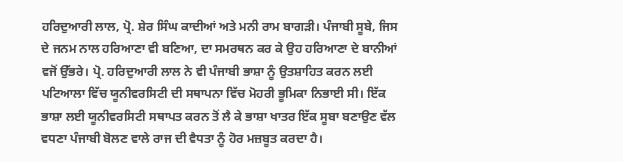ਹਰਿਦੁਆਰੀ ਲਾਲ, ਪ੍ਰੋ. ਸ਼ੇਰ ਸਿੰਘ ਕਾਦੀਆਂ ਅਤੇ ਮਨੀ ਰਾਮ ਬਾਗੜੀ। ਪੰਜਾਬੀ ਸੂਬੇ, ਜਿਸ ਦੇ ਜਨਮ ਨਾਲ ਹਰਿਆਣਾ ਵੀ ਬਣਿਆ, ਦਾ ਸਮਰਥਨ ਕਰ ਕੇ ਉਹ ਹਰਿਆਣਾ ਦੇ ਬਾਨੀਆਂ ਵਜੋਂ ਉੱਭਰੇ। ਪ੍ਰੋ. ਹਰਿਦੁਆਰੀ ਲਾਲ ਨੇ ਵੀ ਪੰਜਾਬੀ ਭਾਸ਼ਾ ਨੂੰ ਉਤਸ਼ਾਹਿਤ ਕਰਨ ਲਈ ਪਟਿਆਲਾ ਵਿੱਚ ਯੂਨੀਵਰਸਿਟੀ ਦੀ ਸਥਾਪਨਾ ਵਿੱਚ ਮੋਹਰੀ ਭੂਮਿਕਾ ਨਿਭਾਈ ਸੀ। ਇੱਕ ਭਾਸ਼ਾ ਲਈ ਯੂਨੀਵਰਸਿਟੀ ਸਥਾਪਤ ਕਰਨ ਤੋਂ ਲੈ ਕੇ ਭਾਸ਼ਾ ਖਾਤਰ ਇੱਕ ਸੂਬਾ ਬਣਾਉਣ ਵੱਲ ਵਧਣਾ ਪੰਜਾਬੀ ਬੋਲਣ ਵਾਲੇ ਰਾਜ ਦੀ ਵੈਧਤਾ ਨੂੰ ਹੋਰ ਮਜ਼ਬੂਤ ਕਰਦਾ ਹੈ।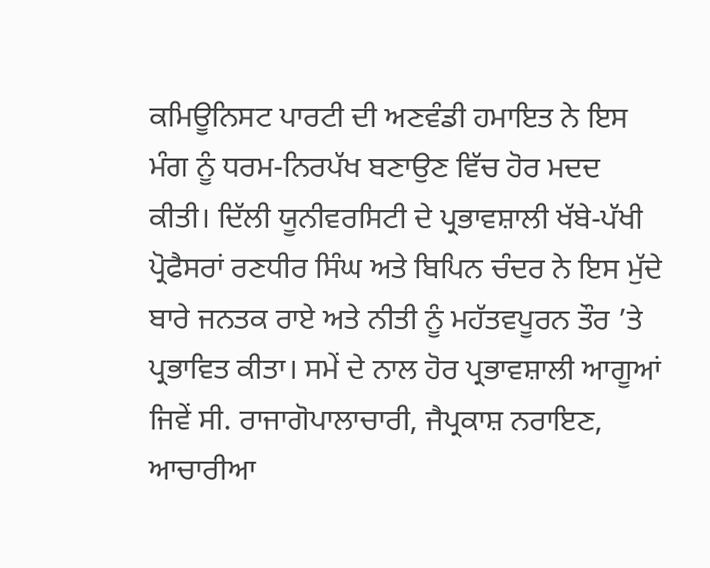ਕਮਿਊਨਿਸਟ ਪਾਰਟੀ ਦੀ ਅਣਵੰਡੀ ਹਮਾਇਤ ਨੇ ਇਸ ਮੰਗ ਨੂੰ ਧਰਮ-ਨਿਰਪੱਖ ਬਣਾਉਣ ਵਿੱਚ ਹੋਰ ਮਦਦ ਕੀਤੀ। ਦਿੱਲੀ ਯੂਨੀਵਰਸਿਟੀ ਦੇ ਪ੍ਰਭਾਵਸ਼ਾਲੀ ਖੱਬੇ-ਪੱਖੀ ਪ੍ਰੋਫੈਸਰਾਂ ਰਣਧੀਰ ਸਿੰਘ ਅਤੇ ਬਿਪਿਨ ਚੰਦਰ ਨੇ ਇਸ ਮੁੱਦੇ ਬਾਰੇ ਜਨਤਕ ਰਾਏ ਅਤੇ ਨੀਤੀ ਨੂੰ ਮਹੱਤਵਪੂਰਨ ਤੌਰ ’ਤੇ ਪ੍ਰਭਾਵਿਤ ਕੀਤਾ। ਸਮੇਂ ਦੇ ਨਾਲ ਹੋਰ ਪ੍ਰਭਾਵਸ਼ਾਲੀ ਆਗੂਆਂ ਜਿਵੇਂ ਸੀ. ਰਾਜਾਗੋਪਾਲਾਚਾਰੀ, ਜੈਪ੍ਰਕਾਸ਼ ਨਰਾਇਣ, ਆਚਾਰੀਆ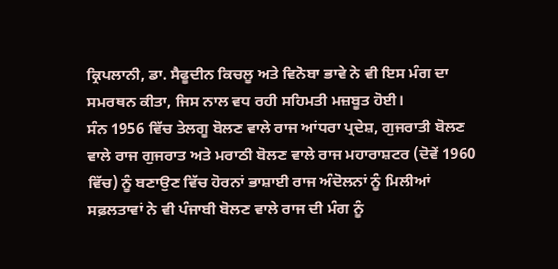ਕ੍ਰਿਪਲਾਨੀ, ਡਾ. ਸੈਫੂਦੀਨ ਕਿਚਲੂ ਅਤੇ ਵਿਨੋਬਾ ਭਾਵੇ ਨੇ ਵੀ ਇਸ ਮੰਗ ਦਾ ਸਮਰਥਨ ਕੀਤਾ, ਜਿਸ ਨਾਲ ਵਧ ਰਹੀ ਸਹਿਮਤੀ ਮਜ਼ਬੂਤ ਹੋਈ।
ਸੰਨ 1956 ਵਿੱਚ ਤੇਲਗੂ ਬੋਲਣ ਵਾਲੇ ਰਾਜ ਆਂਧਰਾ ਪ੍ਰਦੇਸ਼, ਗੁਜਰਾਤੀ ਬੋਲਣ ਵਾਲੇ ਰਾਜ ਗੁਜਰਾਤ ਅਤੇ ਮਰਾਠੀ ਬੋਲਣ ਵਾਲੇ ਰਾਜ ਮਹਾਰਾਸ਼ਟਰ (ਦੋਵੇਂ 1960 ਵਿੱਚ) ਨੂੰ ਬਣਾਉਣ ਵਿੱਚ ਹੋਰਨਾਂ ਭਾਸ਼ਾਈ ਰਾਜ ਅੰਦੋਲਨਾਂ ਨੂੰ ਮਿਲੀਆਂ ਸਫ਼ਲਤਾਵਾਂ ਨੇ ਵੀ ਪੰਜਾਬੀ ਬੋਲਣ ਵਾਲੇ ਰਾਜ ਦੀ ਮੰਗ ਨੂੰ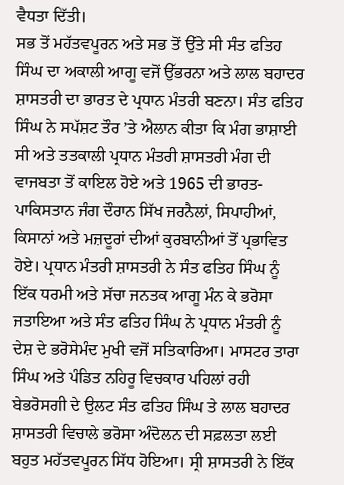ਵੈਧਤਾ ਦਿੱਤੀ।
ਸਭ ਤੋਂ ਮਹੱਤਵਪੂਰਨ ਅਤੇ ਸਭ ਤੋਂ ਉੱਤੇ ਸੀ ਸੰਤ ਫਤਿਹ ਸਿੰਘ ਦਾ ਅਕਾਲੀ ਆਗੂ ਵਜੋਂ ਉੱਭਰਨਾ ਅਤੇ ਲਾਲ ਬਹਾਦਰ ਸ਼ਾਸਤਰੀ ਦਾ ਭਾਰਤ ਦੇ ਪ੍ਰਧਾਨ ਮੰਤਰੀ ਬਣਨਾ। ਸੰਤ ਫਤਿਹ ਸਿੰਘ ਨੇ ਸਪੱਸ਼ਟ ਤੌਰ ’ਤੇ ਐਲਾਨ ਕੀਤਾ ਕਿ ਮੰਗ ਭਾਸ਼ਾਈ ਸੀ ਅਤੇ ਤਤਕਾਲੀ ਪ੍ਰਧਾਨ ਮੰਤਰੀ ਸ਼ਾਸਤਰੀ ਮੰਗ ਦੀ ਵਾਜਬਤਾ ਤੋਂ ਕਾਇਲ ਹੋਏ ਅਤੇ 1965 ਦੀ ਭਾਰਤ-ਪਾਕਿਸਤਾਨ ਜੰਗ ਦੌਰਾਨ ਸਿੱਖ ਜਰਨੈਲਾਂ, ਸਿਪਾਹੀਆਂ, ਕਿਸਾਨਾਂ ਅਤੇ ਮਜ਼ਦੂਰਾਂ ਦੀਆਂ ਕੁਰਬਾਨੀਆਂ ਤੋਂ ਪ੍ਰਭਾਵਿਤ ਹੋਏ। ਪ੍ਰਧਾਨ ਮੰਤਰੀ ਸ਼ਾਸਤਰੀ ਨੇ ਸੰਤ ਫਤਿਹ ਸਿੰਘ ਨੂੰ ਇੱਕ ਧਰਮੀ ਅਤੇ ਸੱਚਾ ਜਨਤਕ ਆਗੂ ਮੰਨ ਕੇ ਭਰੋਸਾ ਜਤਾਇਆ ਅਤੇ ਸੰਤ ਫਤਿਹ ਸਿੰਘ ਨੇ ਪ੍ਰਧਾਨ ਮੰਤਰੀ ਨੂੰ ਦੇਸ਼ ਦੇ ਭਰੋਸੇਮੰਦ ਮੁਖੀ ਵਜੋਂ ਸਤਿਕਾਰਿਆ। ਮਾਸਟਰ ਤਾਰਾ ਸਿੰਘ ਅਤੇ ਪੰਡਿਤ ਨਹਿਰੂ ਵਿਚਕਾਰ ਪਹਿਲਾਂ ਰਹੀ ਬੇਭਰੋਸਗੀ ਦੇ ਉਲਟ ਸੰਤ ਫਤਿਹ ਸਿੰਘ ਤੇ ਲਾਲ ਬਹਾਦਰ ਸ਼ਾਸਤਰੀ ਵਿਚਾਲੇ ਭਰੋਸਾ ਅੰਦੋਲਨ ਦੀ ਸਫ਼ਲਤਾ ਲਈ ਬਹੁਤ ਮਹੱਤਵਪੂਰਨ ਸਿੱਧ ਹੋਇਆ। ਸ੍ਰੀ ਸ਼ਾਸਤਰੀ ਨੇ ਇੱਕ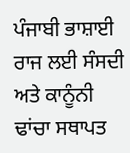ਪੰਜਾਬੀ ਭਾਸ਼ਾਈ ਰਾਜ ਲਈ ਸੰਸਦੀ ਅਤੇ ਕਾਨੂੰਨੀ ਢਾਂਚਾ ਸਥਾਪਤ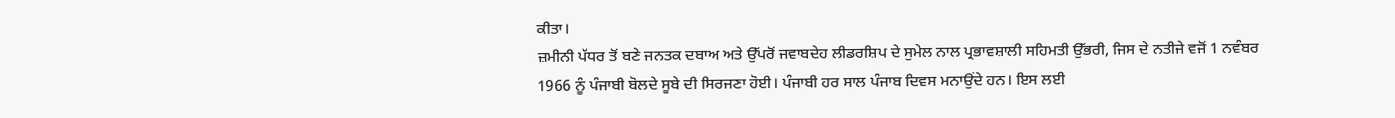ਕੀਤਾ।
ਜ਼ਮੀਨੀ ਪੱਧਰ ਤੋਂ ਬਣੇ ਜਨਤਕ ਦਬਾਅ ਅਤੇ ਉੱਪਰੋਂ ਜਵਾਬਦੇਹ ਲੀਡਰਸ਼ਿਪ ਦੇ ਸੁਮੇਲ ਨਾਲ ਪ੍ਰਭਾਵਸ਼ਾਲੀ ਸਹਿਮਤੀ ਉੱਭਰੀ, ਜਿਸ ਦੇ ਨਤੀਜੇ ਵਜੋਂ 1 ਨਵੰਬਰ 1966 ਨੂੰ ਪੰਜਾਬੀ ਬੋਲਦੇ ਸੂਬੇ ਦੀ ਸਿਰਜਣਾ ਹੋਈ। ਪੰਜਾਬੀ ਹਰ ਸਾਲ ਪੰਜਾਬ ਦਿਵਸ ਮਨਾਉਂਦੇ ਹਨ। ਇਸ ਲਈ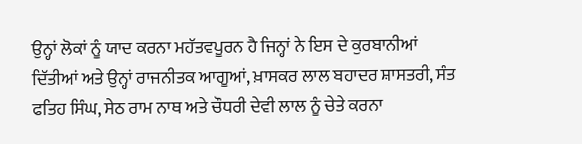ਉਨ੍ਹਾਂ ਲੋਕਾਂ ਨੂੰ ਯਾਦ ਕਰਨਾ ਮਹੱਤਵਪੂਰਨ ਹੈ ਜਿਨ੍ਹਾਂ ਨੇ ਇਸ ਦੇ ਕੁਰਬਾਨੀਆਂ ਦਿੱਤੀਆਂ ਅਤੇ ਉਨ੍ਹਾਂ ਰਾਜਨੀਤਕ ਆਗੂਆਂ, ਖ਼ਾਸਕਰ ਲਾਲ ਬਹਾਦਰ ਸ਼ਾਸਤਰੀ, ਸੰਤ ਫਤਿਹ ਸਿੰਘ, ਸੇਠ ਰਾਮ ਨਾਥ ਅਤੇ ਚੌਧਰੀ ਦੇਵੀ ਲਾਲ ਨੂੰ ਚੇਤੇ ਕਰਨਾ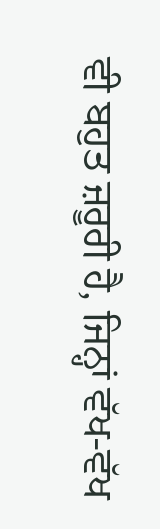ਵੀ ਬਹੁਤ ਜ਼ਰੂਰੀ ਹੈ, ਜਿਨ੍ਹਾਂ ਵੱਖ-ਵੱਖ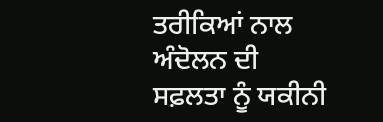ਤਰੀਕਿਆਂ ਨਾਲ ਅੰਦੋਲਨ ਦੀ ਸਫ਼ਲਤਾ ਨੂੰ ਯਕੀਨੀ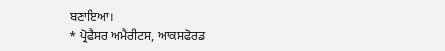ਬਣਾਇਆ।
* ਪ੍ਰੋਫੈਸਰ ਅਮੈਰੀਟਸ, ਆਕਸਫੋਰਡ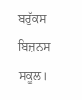ਬਰੁੱਕਸ ਬਿਜ਼ਨਸ ਸਕੂਲ।